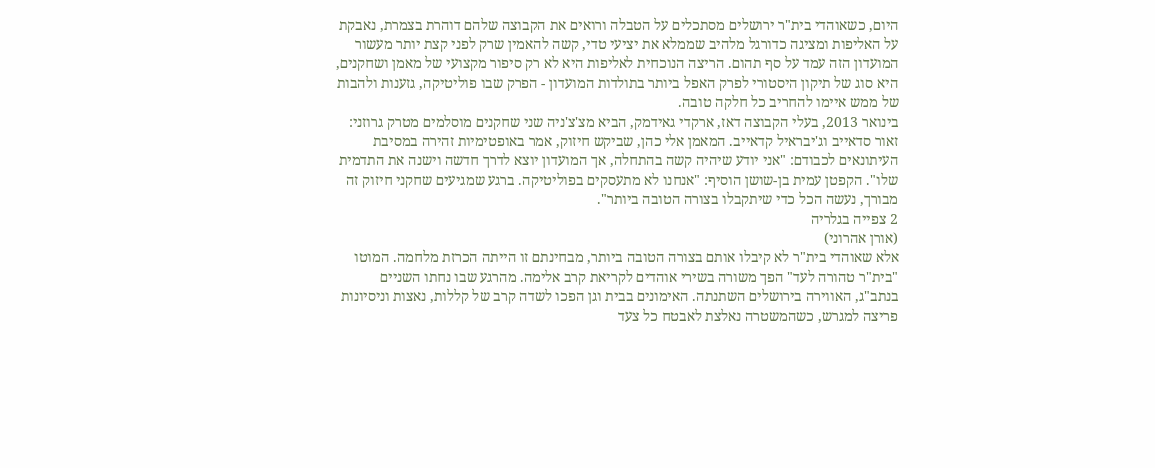היום, כשאוהדי בית"ר ירושלים מסתכלים על הטבלה ורואים את הקבוצה שלהם דוהרת בצמרת, נאבקת על האליפות ומציגה כדורגל מלהיב שממלא את יציעי טדי, קשה להאמין שרק לפני קצת יותר מעשור המועדון הזה עמד על סף תהום. הריצה הנוכחית לאליפות היא לא רק סיפור מקצועי של מאמן ושחקנים, היא סוג של תיקון היסטורי לפרק האפל ביותר בתולדות המועדון - הפרק שבו פוליטיקה, גזענות ולהבות של ממש איימו להחריב כל חלקה טובה.
בינואר 2013, בעלי הקבוצה דאז, ארקדי גאידמק, הביא מצ'צ'ניה שני שחקנים מוסלמים מטרק גרוזני: זאור סדאייב וג'יבראיל קדאייב. המאמן אלי כהן, שביקש חיזוק, אמר באופטימיות זהירה במסיבת העיתונאים לכבודם: "אני יודע שיהיה קשה בהתחלה, אך המועדון יוצא לדרך חדשה וישנה את התדמית שלו". הקפטן עמית בן-שושן הוסיף: "אנחנו לא מתעסקים בפוליטיקה. ברגע שמגיעים שחקני חיזוק זה מבורך, נעשה הכל כדי שיתקבלו בצורה הטובה ביותר".
2 צפייה בגלריה
(אורן אהרוני)
אלא שאוהדי בית"ר לא קיבלו אותם בצורה הטובה ביותר, מבחינתם זו הייתה הכרזת מלחמה. המוטו "בית"ר טהורה לעד" הפך משורה בשירי אוהדים לקריאת קרב אלימה. מהרגע שבו נחתו השניים בנתב"ג, האווירה בירושלים השתנתה. האימונים בבית וגן הפכו לשדה קרב של קללות, נאצות וניסיונות פריצה למגרש, כשהמשטרה נאלצת לאבטח כל צעד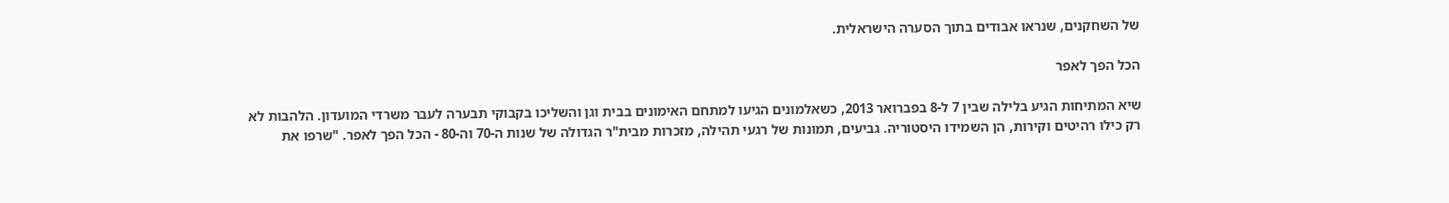של השחקנים, שנראו אבודים בתוך הסערה הישראלית.

הכל הפך לאפר

שיא המתיחות הגיע בלילה שבין 7 ל-8 בפברואר 2013, כשאלמונים הגיעו למתחם האימונים בבית וגן והשליכו בקבוקי תבערה לעבר משרדי המועדון. הלהבות לא רק כילו רהיטים וקירות, הן השמידו היסטוריה. גביעים, תמונות של רגעי תהילה, מזכרות מבית"ר הגדולה של שנות ה-70 וה-80 - הכל הפך לאפר. "שרפו את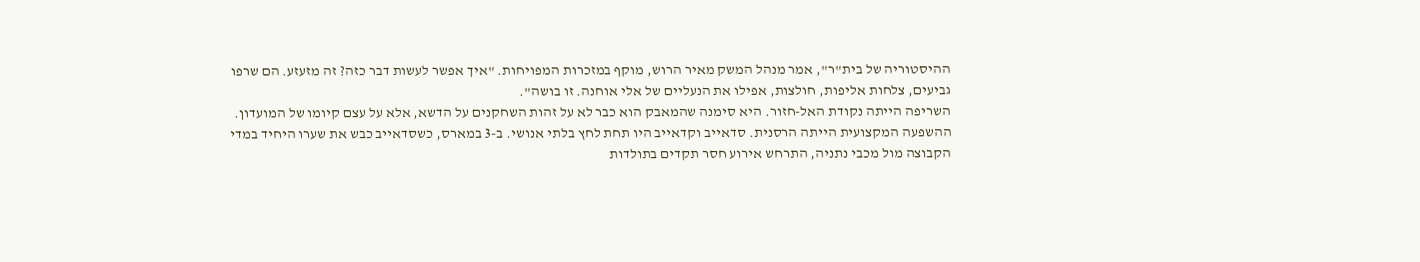ההיסטוריה של בית"ר", אמר מנהל המשק מאיר הרוש, מוקף במזכרות המפויחות. "איך אפשר לעשות דבר כזה? זה מזעזע. הם שרפו גביעים, צלחות אליפות, חולצות, אפילו את הנעליים של אלי אוחנה. זו בושה".
השריפה הייתה נקודת האל-חזור. היא סימנה שהמאבק הוא כבר לא על זהות השחקנים על הדשא, אלא על עצם קיומו של המועדון. ההשפעה המקצועית הייתה הרסנית. סדאייב וקדאייב היו תחת לחץ בלתי אנושי. ב-3 במארס, כשסדאייב כבש את שערו היחיד במדי הקבוצה מול מכבי נתניה, התרחש אירוע חסר תקדים בתולדות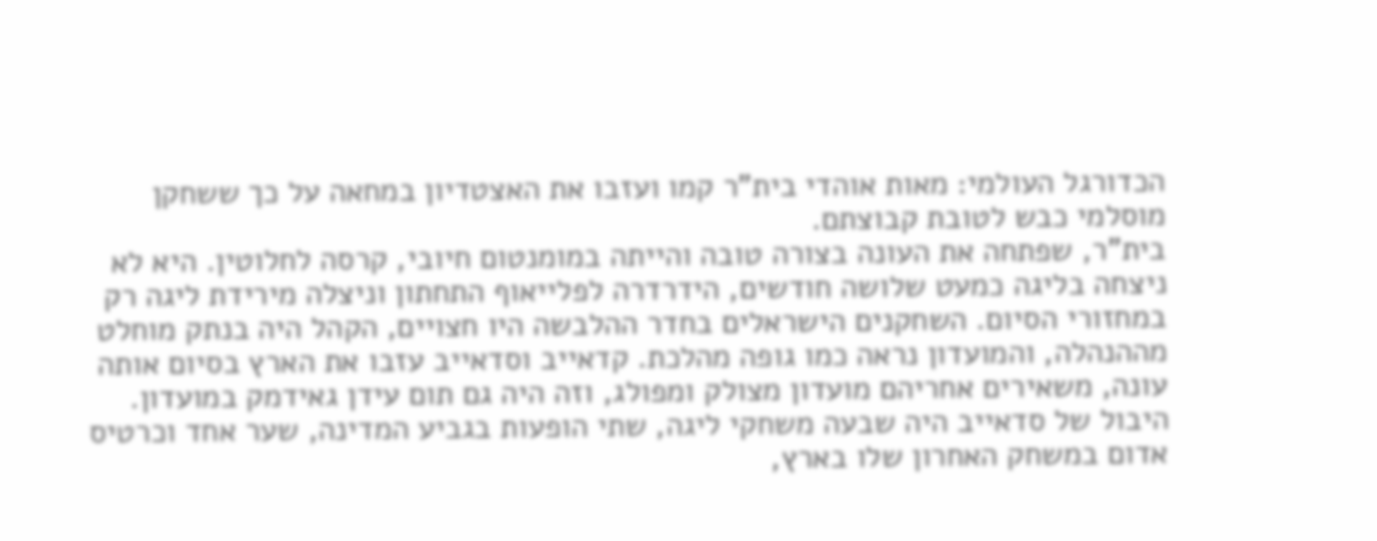הכדורגל העולמי: מאות אוהדי בית"ר קמו ועזבו את האצטדיון במחאה על כך ששחקן מוסלמי כבש לטובת קבוצתם.
בית"ר, שפתחה את העונה בצורה טובה והייתה במומנטום חיובי, קרסה לחלוטין. היא לא ניצחה בליגה כמעט שלושה חודשים, הידרדרה לפלייאוף התחתון וניצלה מירידת ליגה רק במחזורי הסיום. השחקנים הישראלים בחדר ההלבשה היו חצויים, הקהל היה בנתק מוחלט מההנהלה, והמועדון נראה כמו גופה מהלכת. קדאייב וסדאייב עזבו את הארץ בסיום אותה עונה, משאירים אחריהם מועדון מצולק ומפולג, וזה היה גם תום עידן גאידמק במועדון. היבול של סדאייב היה שבעה משחקי ליגה, שתי הופעות בגביע המדינה, שער אחד וכרטיס אדום במשחק האחרון שלו בארץ,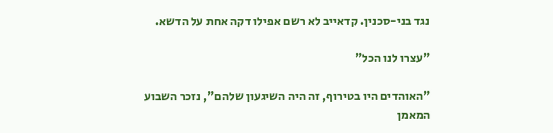נגד בני-סכנין. קדאייב לא רשם אפילו דקה אחת על הדשא.

"עצרו לנו הכל"

"האוהדים היו בטירוף, זה היה השיגעון שלהם", נזכר השבוע המאמן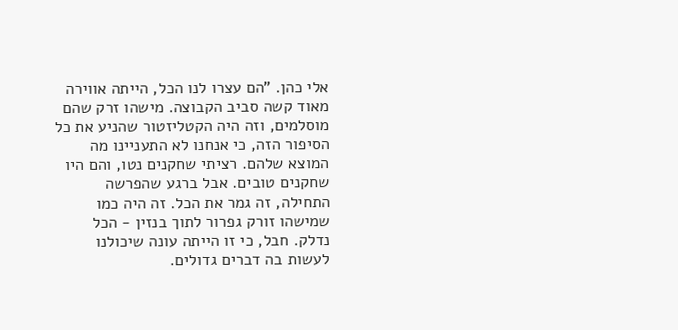אלי כהן. "הם עצרו לנו הכל, הייתה אווירה מאוד קשה סביב הקבוצה. מישהו זרק שהם מוסלמים, וזה היה הקטליזטור שהניע את כל הסיפור הזה, כי אנחנו לא התעניינו מה המוצא שלהם. רציתי שחקנים נטו, והם היו שחקנים טובים. אבל ברגע שהפרשה התחילה, זה גמר את הכל. זה היה כמו שמישהו זורק גפרור לתוך בנזין - הכל נדלק. חבל, כי זו הייתה עונה שיכולנו לעשות בה דברים גדולים.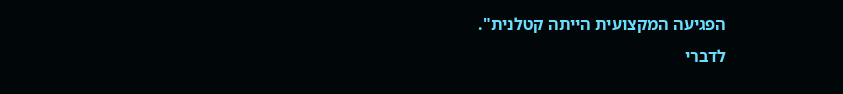הפגיעה המקצועית הייתה קטלנית".
לדברי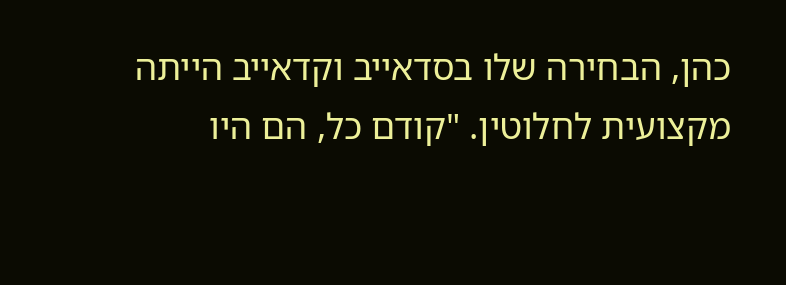כהן, הבחירה שלו בסדאייב וקדאייב הייתה מקצועית לחלוטין. "קודם כל, הם היו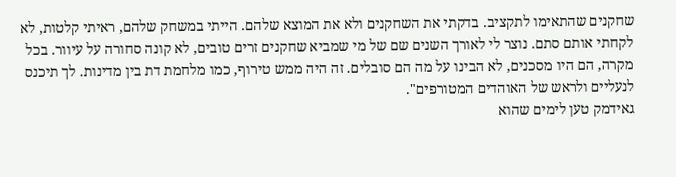שחקנים שהתאימו לתקציב. בדקתי את השחקנים ולא את המוצא שלהם. הייתי במשחק שלהם, ראיתי קלטות, לא לקחתי אותם סתם. נוצר לי לאורך השנים שם של מי שמביא שחקנים זרים טובים, לא קונה סחורה על עיוור. בכל מקרה, הם היו מסכנים, לא הבינו על מה הם סובלים. זה היה ממש טירוף, כמו מלחמת דת בין מדינות. לך תיכנס לנעליים ולראש של האוהדים המטורפים".
גאידמק טען לימים שהוא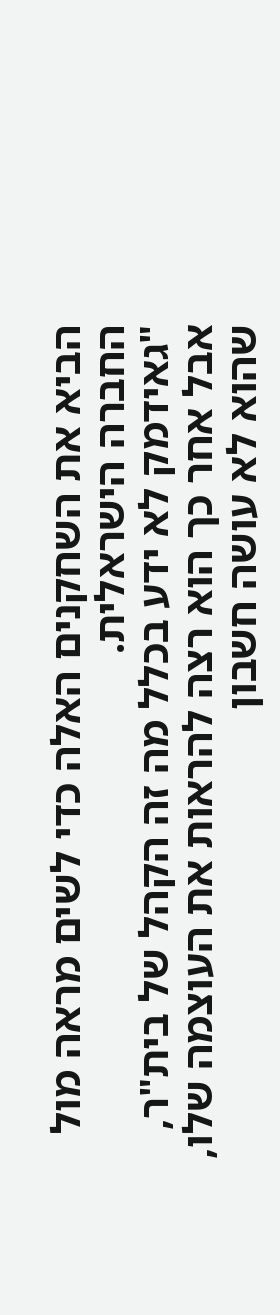הביא את השחקנים האלה כדי לשים מראה מול החברה הישראלית.
"גאידמק לא ידע בכלל מה זה הקהל של בית"ר, אבל אחר כך הוא רצה להראות את העוצמה שלו, שהוא לא עושה חשבון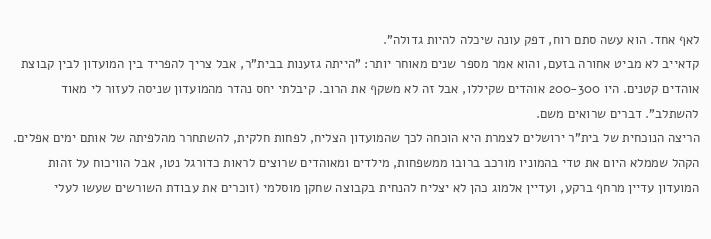לאף אחד. הוא עשה סתם רוח, דפק עונה שיכלה להיות גדולה".
קדאייב לא מביט אחורה בזעם, והוא אמר מספר שנים מאוחר יותר: "הייתה גזענות בבית"ר, אבל צריך להפריד בין המועדון לבין קבוצת אוהדים קטנים. היו 200-300 אוהדים שקיללו, אבל זה לא משקף את הרוב. קיבלתי יחס נהדר מהמועדון שניסה לעזור לי מאוד להשתלב". דברים שרואים משם.
הריצה הנוכחית של בית"ר ירושלים לצמרת היא הוכחה לכך שהמועדון הצליח, לפחות חלקית, להשתחרר מהלפיתה של אותם ימים אפלים. הקהל שממלא היום את טדי בהמוניו מורכב ברובו ממשפחות, מילדים ומאוהדים שרוצים לראות כדורגל נטו, אבל הוויכוח על זהות המועדון עדיין מרחף ברקע, ועדיין אלמוג כהן לא יצליח להנחית בקבוצה שחקן מוסלמי (זוכרים את עבודת השורשים שעשו לעלי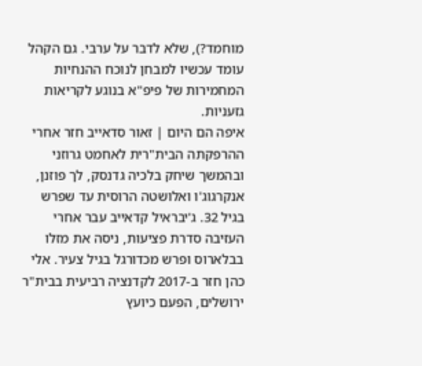מוחמד?), שלא לדבר על ערבי. גם הקהל עומד עכשיו למבחן לנוכח ההנחיות המחמירות של פיפ"א בנוגע לקריאות גזעניות.
איפה הם היום | זאור סדאייב חזר אחרי ההרפקתה הבית"רית לאחמט גרוזני ובהמשך שיחק בלכיה גדנסק, לך פוזנן, אנקרגוג'ו ואלושטה הרוסית עד שפרש בגיל 32. ג'יבראיל קדאייב עבר אחרי העזיבה סדרת פציעות, ניסה את מזלו בבלארוס ופרש מכדורגל בגיל צעיר. אלי כהן חזר ב-2017 לקדנציה רביעית בבית"ר ירושלים, הפעם כיועץ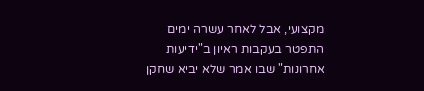מקצועי, אבל לאחר עשרה ימים התפטר בעקבות ראיון ב"ידיעות אחרונות" שבו אמר שלא יביא שחקן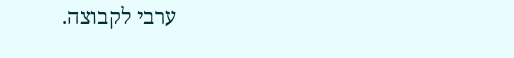ערבי לקבוצה.